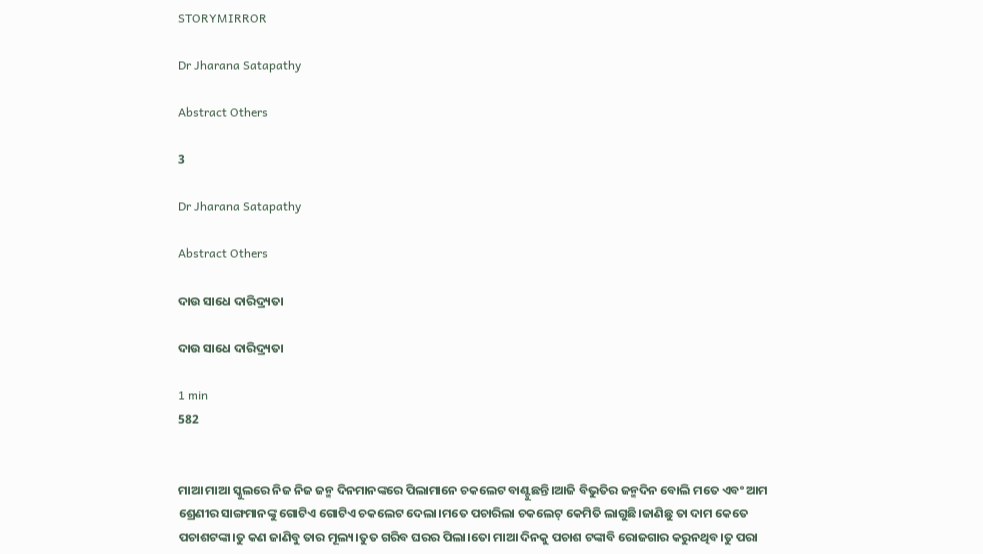STORYMIRROR

Dr Jharana Satapathy

Abstract Others

3

Dr Jharana Satapathy

Abstract Others

ଦାଉ ସାଧେ ଦାରିଦ୍ର୍ୟତା

ଦାଉ ସାଧେ ଦାରିଦ୍ର୍ୟତା

1 min
582


ମାଆ ମାଆ ସ୍କୁଲରେ ନିଜ ନିଜ ଜନ୍ମ ଦିନମାନଙ୍କରେ ପିଲାମାନେ ଚକଲେଟ ବାଣ୍ଟୁଛନ୍ତି।ଆଜି ବିଭୁତିର ଜନ୍ମଦିନ ବୋଲି ମତେ ଏବଂ ଆମ ଶ୍ରେଣୀର ସାଙ୍ଗମାନଙ୍କୁ ଗୋଟିଏ ଗୋଟିଏ ଚକଲେଟ ଦେଲା।ମତେ ପଚାରିଲା ଚକଲେଟ୍ କେମିତି ଲାଗୁଛି।ଜାଣିଛୁ ତା ଦାମ କେତେ ପଚାଶଟଙ୍କା।ତୁ କଣ ଜାଣିବୁ ତାର ମୂଲ୍ୟ।ତୁତ ଗରିବ ଘରର ପିଲା।ତୋ ମାଆ ଦିନକୁ ପଚାଶ ଟଙ୍କାବି ରୋଜଗାର କରୁନଥିବ।ତୁ ପରା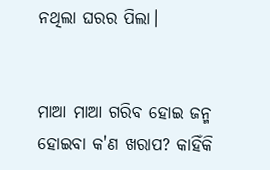ନଥିଲା ଘରର ପିଲା।


ମାଆ ମାଆ ଗରିବ ହୋଇ ଜନ୍ମ ହୋଇବା କ'ଣ ଖରାପ? କାହିଁକି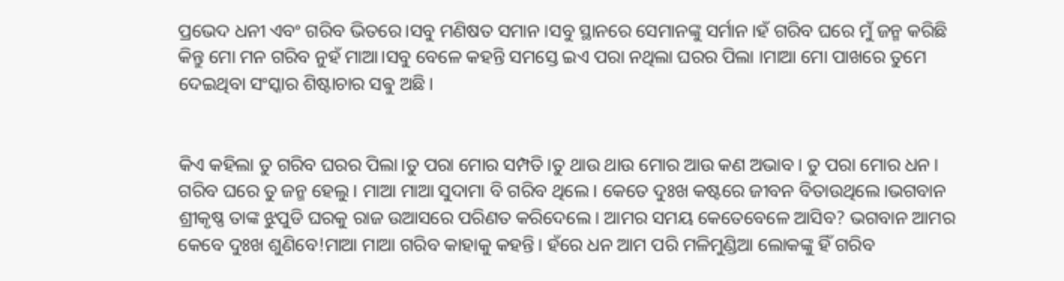ପ୍ରଭେଦ ଧନୀ ଏବଂ ଗରିବ ଭିତରେ।ସବୁ ମଣିଷତ ସମାନ।ସବୁ ସ୍ଥାନରେ ସେମାନଙ୍କୁ ସର୍ମାନ।ହଁ ଗରିବ ଘରେ ମୁଁ ଜନ୍ମ କରିଛି କିନ୍ତୁ ମୋ ମନ ଗରିବ ନୁହଁ ମାଆ।ସବୁ ବେଳେ କହନ୍ତି ସମସ୍ତେ ଇଏ ପରା ନଥିଲା ଘରର ପିଲା ।ମାଆ ମୋ ପାଖରେ ତୁମେ ଦେଇଥିବା ସଂସ୍କାର ଶିଷ୍ଟାଚାର ସଵୁ ଅଛି।


କିଏ କହିଲା ତୁ ଗରିବ ଘରର ପିଲା।ତୁ ପରା ମୋର ସମ୍ପତି।ତୁ ଥାଉ ଥାଉ ମୋର ଆଉ କଣ ଅଭାବ। ତୁ ପରା ମୋର ଧନ। ଗରିବ ଘରେ ତୁ ଜନ୍ମ ହେଲୁ। ମାଆ ମାଆ ସୁଦାମା ବି ଗରିବ ଥିଲେ। କେତେ ଦୁଃଖ କଷ୍ଟରେ ଜୀବନ ବିତାଉଥିଲେ।ଭଗବାନ ଶ୍ରୀକୃଷ୍ଣ ତାଙ୍କ ଝୁପୁଡି ଘରକୁ ରାଜ ଉଆସରେ ପରିଣତ କରିଦେଲେ। ଆମର ସମୟ କେତେବେଳେ ଆସିବ? ଭଗବାନ ଆମର କେବେ ଦୁଃଖ ଶୁଣିବେ!ମାଆ ମାଆ ଗରିବ କାହାକୁ କହନ୍ତି। ହଁରେ ଧନ ଆମ ପରି ମଳିମୁଣ୍ଡିଆ ଲୋକଙ୍କୁ ହିଁ ଗରିବ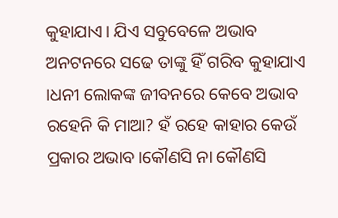କୁହାଯାଏ। ଯିଏ ସବୁବେଳେ ଅଭାବ ଅନଟନରେ ସଢେ ତାଙ୍କୁ ହିଁ ଗରିବ କୁହାଯାଏ ।ଧନୀ ଲୋକଙ୍କ ଜୀବନରେ କେବେ ଅଭାବ ରହେନି କି ମାଆ? ହଁ ରହେ କାହାର କେଉଁ ପ୍ରକାର ଅଭାବ।କୌଣସି ନା କୌଣସି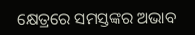କ୍ଷେତ୍ରରେ ସମସ୍ତଙ୍କର ଅଭାବ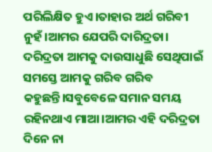ପରିଲିକ୍ଷିତ ହୁଏ।ତାହାର ଅର୍ଥ ଗରିବୀ ନୁହଁ।ଆମର ଯେପରି ଦାରିଦ୍ରତା। ଦରିଦ୍ରତା ଆମକୁ ଦାଉସାଧୁଛି ସେଥିପାଇଁ ସମସ୍ତେ ଆମକୁ ଗରିବ ଗରିବ କହୁଛନ୍ତି।ସବୁବେଳେ ସମାନ ସମୟ ରହିନଥାଏ ମାଆ।ଆମର ଏହି ଦରିଦ୍ରତା ଦିନେ ନା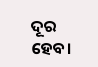ଦୂର ହେବ।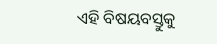ଏହି ବିଷୟବସ୍ତୁକୁ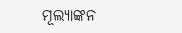ମୂଲ୍ୟାଙ୍କନ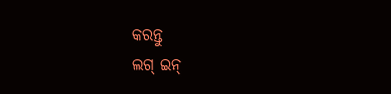କରନ୍ତୁ
ଲଗ୍ ଇନ୍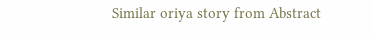Similar oriya story from Abstract